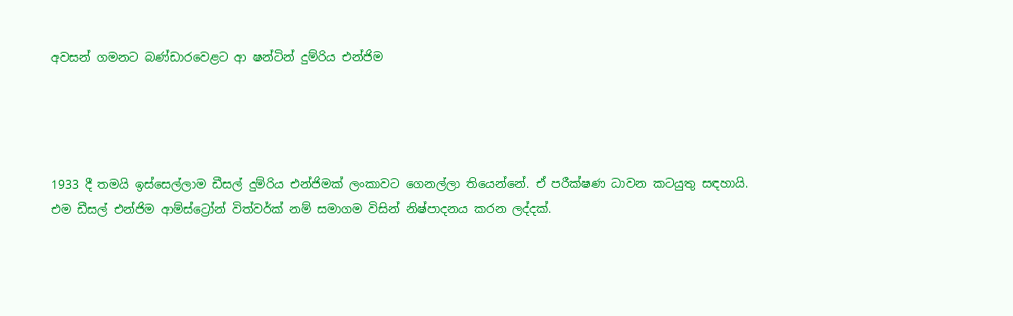අවසන් ගමනට බණ්ඩාරවෙළට ආ ෂන්ටින් දුම්රිය එන්ජිම




1933 දී තමයි ඉස්සෙල්ලාම ඩීසල් දුම්රිය එන්ජිමක් ලංකාවට ගෙනල්ලා තියෙන්නේ. ඒ පරීක්ෂණ ධාවන කටයුතු සඳහායි. එම ඩීසල් එන්ජිම ආම්ස්ට්‍රෝන් විත්වර්ක් නම් සමාගම විසින් නිෂ්පාදනය කරන ලද්දක්.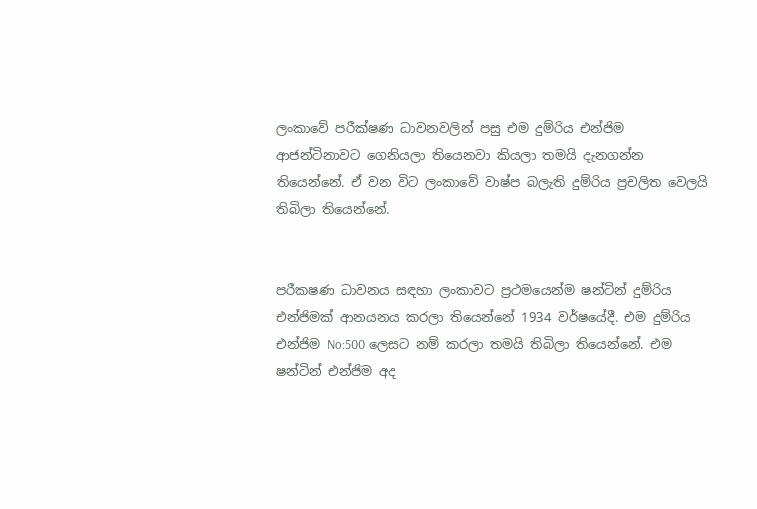ලංකාවේ පරීක්ෂණ ධාවනවලින් පසු එම දුම්රිය එන්ජිම ආජන්ටිනාවට ගෙනියලා තියෙනවා කියලා තමයි දැනගන්න තියෙන්නේ. ඒ වන විට ලංකාවේ වාෂ්ප බලැති දුම්රිය ප්‍රචලිත වෙලයි තිබිලා තියෙන්නේ.


පරීකෂණ ධාවනය සඳහා ලංකාවට ප්‍රථමයෙන්ම ෂන්ටින් දුම්රිය එන්ජිමක් ආනයනය කරලා තියෙන්නේ 1934 වර්ෂයේදී. එම දුම්රිය එන්ජිම No:500 ලෙසට නම් කරලා තමයි තිබිලා තියෙන්නේ. එම ෂන්ටින් එන්ජිම අද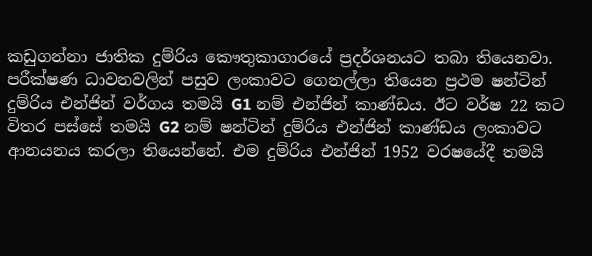කඩුගන්නා ජාතික දුම්රිය කෞතුකාගාරයේ ප්‍රදර්ශනයට තබා තියෙනවා. පරීක්ෂණ ධාවනවලින් පසුව ලංකාවට ගෙනල්ලා තියෙන ප්‍රථම ෂන්ටින් දුම්රිය එන්ජින් වර්ගය තමයි G1 නම් එන්ජින් කාණ්ඩය. ඊට වර්ෂ 22 කට විතර පස්සේ තමයි G2 නම් ෂන්ටින් දුම්රිය එන්ජින් කාණ්ඩය ලංකාවට ආනයනය කරලා තියෙන්නේ. එම දුම්රිය එන්ජින් 1952 වරෂයේදී තමයි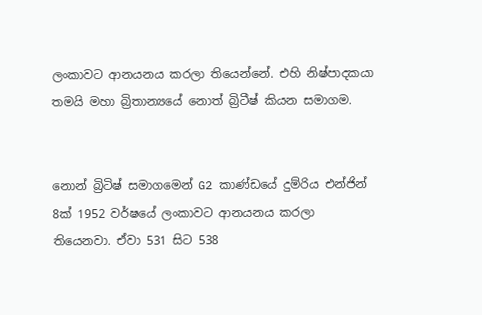ලංකාවට ආනයනය කරලා තියෙන්නේ. එහි නිෂ්පාදකයා තමයි මහා බ්‍රිතාන්‍යයේ නොත් බ්‍රිටීෂ් කියන සමාගම.


නොන් බ්‍රිටිෂ් සමාගමෙන් G2 කාණ්ඩයේ දුම්රිය එන්ජින් 8ක් 1952 වර්ෂයේ ලංකාවට ආනයනය කරලා තියෙනවා. ඒවා 531 සිට 538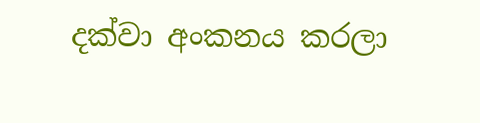දක්වා අංකනය කරලා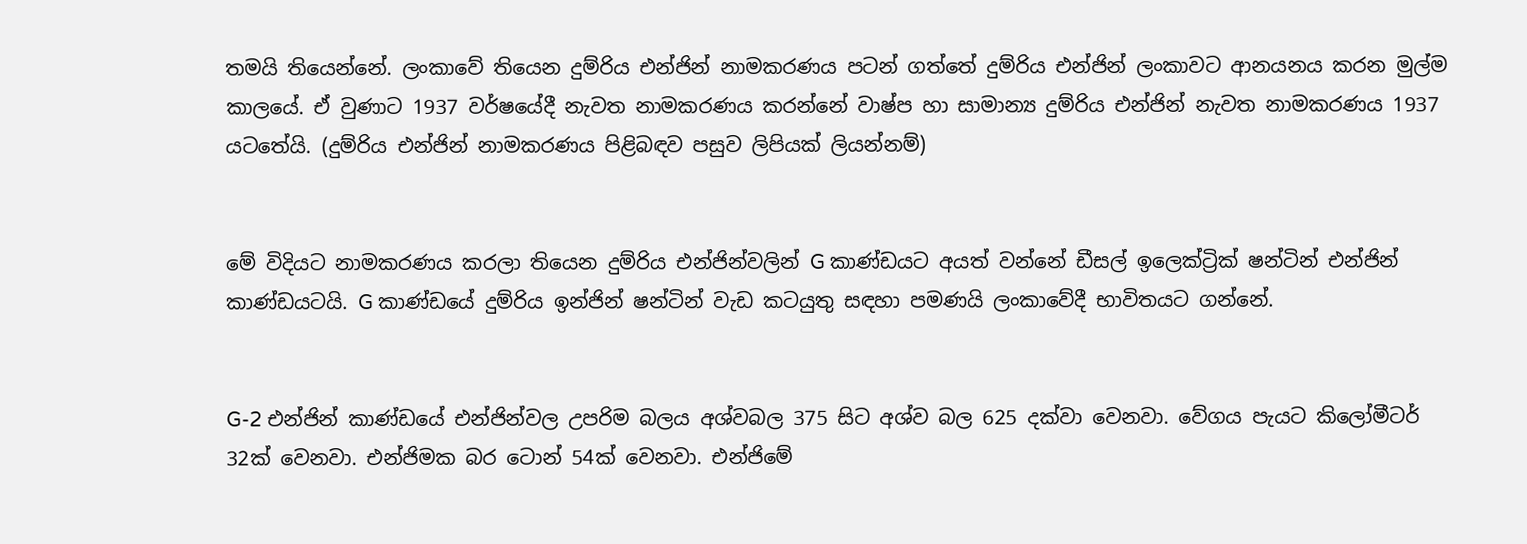තමයි තියෙන්නේ. ලංකාවේ තියෙන දුම්රිය එන්ජින් නාමකරණය පටන් ගත්තේ දුම්රිය එන්ජින් ලංකාවට ආනයනය කරන මුල්ම කාලයේ. ඒ වුණාට 1937 වර්ෂයේදී නැවත නාමකරණය කරන්නේ වාෂ්ප හා සාමාන්‍ය දුම්රිය එන්ජින් නැවත නාමකරණය 1937 යටතේයි. (දුම්රිය එන්ජින් නාමකරණය පිළිබඳව පසුව ලිපියක් ලියන්නම්)


මේ විදියට නාමකරණය කරලා තියෙන දුම්රිය එන්ජින්වලින් G කාණ්ඩයට අයත් වන්නේ ඩීසල් ඉලෙක්ට්‍රික් ෂන්ටින් එන්ජින් කාණ්ඩයටයි. G කාණ්ඩයේ දුම්රිය ඉන්ජින් ෂන්ටින් වැඩ කටයුතු සඳහා පමණයි ලංකාවේදී භාවිතයට ගන්නේ.


G-2 එන්ජින් කාණ්ඩයේ එන්ජින්වල උපරිම බලය අශ්වබල 375 සිට අශ්ව බල 625 දක්වා වෙනවා. වේගය පැයට කිලෝමීටර් 32ක් වෙනවා. එන්ජිමක බර ටොන් 54ක් වෙනවා. එන්ජිමේ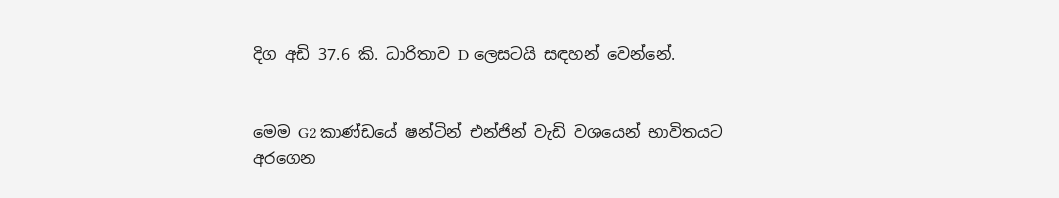දිග අඩි 37.6 කි. ධාරිතාව D ලෙසටයි සඳහන් වෙන්නේ.


මෙම G2 කාණ්ඩයේ ෂන්ටින් එන්ජින් වැඩි වශයෙන් භාවිතයට අරගෙන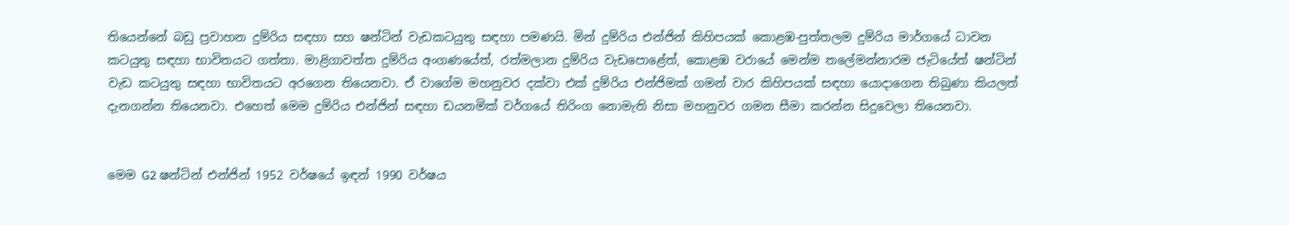තියෙන්නේ බඩු ප්‍රවාහන දුම්රිය සඳහා සහ ෂන්ටින් වැඩකටයුතු සඳහා පමණයි. මින් දුම්රිය එන්ජින් කිහිපයක් කොළඹ-පුත්තලම දුම්රිය මාර්ගයේ ධාවන කටයුතු සඳහා භාවිතයට ගත්තා. මාළිගාවත්ත දුම්රිය අංගණයේත්, රත්මලාන දුම්රිය වැඩපොළේත්, කොළඹ වරායේ මෙන්ම තලේමන්නාරම ජැටියේත් ෂන්ටින් වැඩ කටයුතු සඳහා භාවිතයට අරගෙන තියෙනවා. ඒ වාගේම මහනුවර දක්වා එක් දුම්රිය එන්ජිමක් ගමන් වාර කිහිපයක් සඳහා යොද‌ාගෙන තිබුණා කියලත් දැනගන්න තියෙනවා. එහෙත් මෙම දුම්රිය එන්ජින් සඳහා ඩයනමික් වර්ගයේ තිරිංග නොමැති නිසා මහනුවර ගමන සීමා කරන්න සිදුවෙලා තියෙනවා.


මෙම G2 ෂන්ටින් එන්ජින් 1952 වර්ෂයේ ඉඳන් 1990 වර්ෂය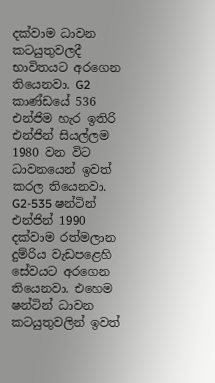දක්වාම ධාවන කටයුතුවලදී භාවිතයට අරගෙන තියෙනවා. G2 කාණ්ඩයේ 536 එන්ජිම හැර ඉතිරි එන්ජින් සියල්ලම 1980 වන විට ධාවනයෙන් ඉවත් කරල තියෙනවා. G2-535 ෂන්ටින් එන්ජින් 1990 දක්වාම රත්මලාන දුම්රිය වැඩපළෙහි සේවයට අරගෙන තියෙනවා. එහෙම ෂන්ටින් ධාවන කටයුතුවලින් ඉවත්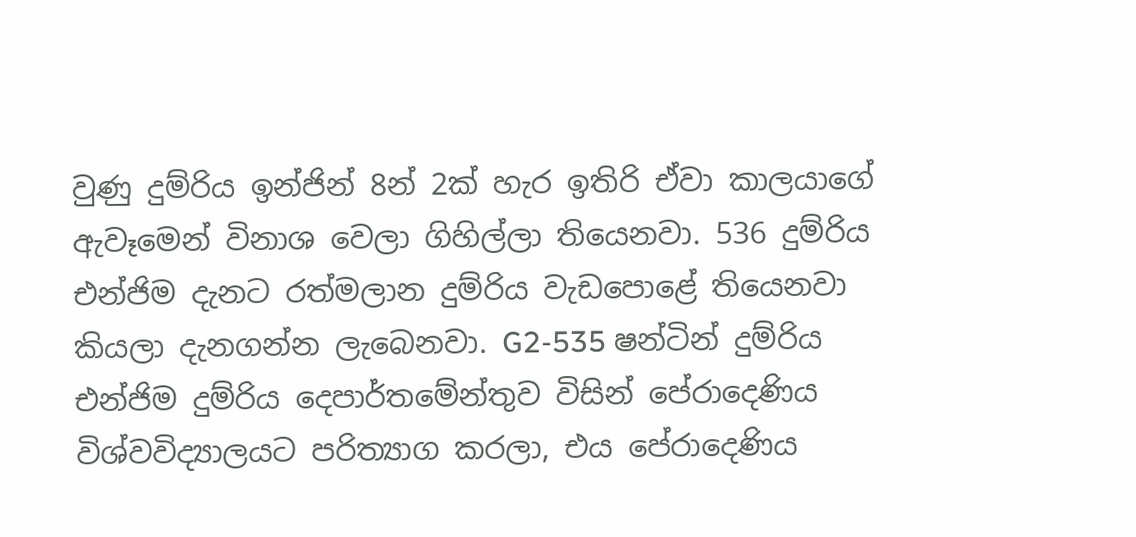වුණු දුම්රිය ඉන්ජින් 8න් 2ක් හැර ඉතිරි ඒවා කාලයාගේ ඇවෑමෙන් විනාශ වෙලා ගිහිල්ලා තියෙනවා. 536 දුම්රිය එන්ජිම දැනට රත්මලාන දුම්රිය වැඩපොළේ තියෙනවා කියලා දැනගන්න ලැබෙනවා. G2-535 ෂන්ටින් දුම්රිය එන්ජිම දුම්රිය දෙපාර්තමේන්තුව විසින් පේරාදෙණිය විශ්වවිද්‍යාලයට පරිත්‍යාග කරලා, එය පේරාදෙණිය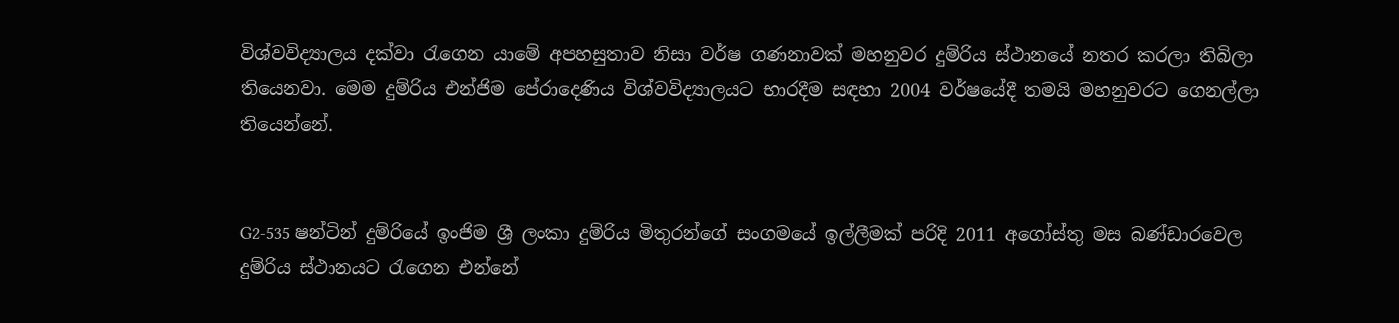විශ්වවිද්‍යාලය දක්වා රැගෙන යාමේ අපහසුතාව නිසා වර්ෂ ගණනාවක් මහනුවර දුම්රිය ස්ථානයේ නතර කරලා තිබිලා තියෙනවා. මෙම දුම්රිය එන්ජිම පේරාදෙණිය විශ්වවිද්‍යාලයට භාරදීම සඳහා 2004 වර්ෂයේදී තමයි මහනුවරට ගෙනල්ලා තියෙන්නේ.


G2-535 ෂන්ටින් දුම්රියේ ඉංජිම ශ්‍රී ලංකා දුම්රිය මිතුරන්ගේ සංගමයේ ඉල්ලීමක් පරිදි 2011 අගෝස්තු මස බණ්ඩාරවෙල දුම්රිය ස්ථානයට රැගෙන එන්නේ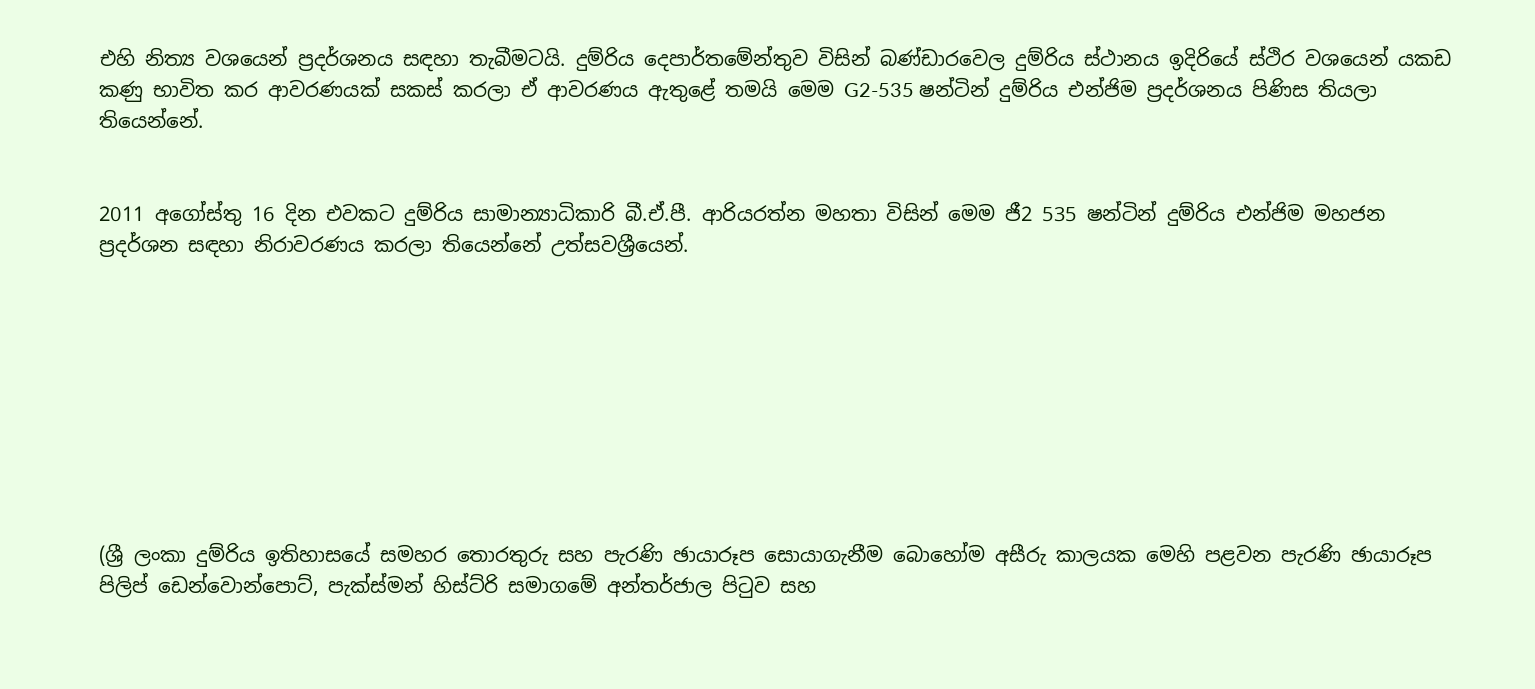එහි නිත්‍ය වශයෙන් ප්‍රදර්ශනය සඳහා තැබීමටයි. දුම්රිය දෙපාර්තමේන්තුව විසින් බණ්ඩාරවෙල දුම්රිය ස්ථානය ඉදිරියේ ස්ථිර වශයෙන් යකඩ කණු භාවිත කර ආවරණයක් සකස් කරලා ඒ ආවරණය ඇතුළේ තමයි මෙම G2-535 ෂන්ටින් දුම්රිය එන්ජිම ප්‍රදර්ශනය පිණිස තියලා තියෙන්නේ.


2011 අගෝස්තු 16 දින එවකට දුම්රිය සාමාන්‍යාධිකාරි බී.ඒ.පී. ආරියරත්න මහතා විසින් මෙම ජී2 535 ෂන්ටින් දුම්රිය එන්ජිම මහජන ප්‍රදර්ශන සඳහා නිරාවරණය කරලා තියෙන්නේ උත්සවශ්‍රීයෙන්.









(ශ්‍රී ලංකා දුම්රිය ඉතිහාසයේ සමහර තොරතුරු සහ පැරණි ඡායාරූප සොයාගැනීම බොහෝම අසීරු කාලයක මෙහි පළවන පැරණි ඡායාරූප පිලිප් ඩෙන්වොන්පොට්, පැක්ස්මන් හිස්ට්රි සමාගමේ අන්තර්ජාල පිටුව සහ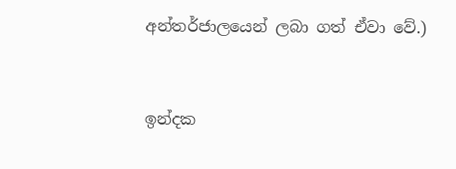අන්තර්ජාලයෙන් ලබා ගත් ඒවා වේ.)


ඉන්දක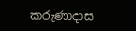කරුණාදාස